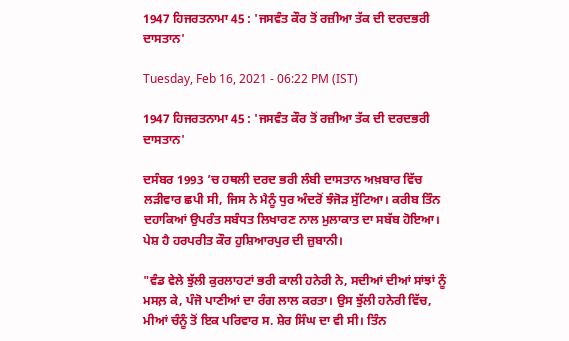1947 ਹਿਜਰਤਨਾਮਾ 45 : 'ਜਸਵੰਤ ਕੌਰ ਤੋਂ ਰਜ਼ੀਆ ਤੱਕ ਦੀ ਦਰਦਭਰੀ ਦਾਸਤਾਨ'

Tuesday, Feb 16, 2021 - 06:22 PM (IST)

1947 ਹਿਜਰਤਨਾਮਾ 45 : 'ਜਸਵੰਤ ਕੌਰ ਤੋਂ ਰਜ਼ੀਆ ਤੱਕ ਦੀ ਦਰਦਭਰੀ ਦਾਸਤਾਨ'

ਦਸੰਬਰ 1993 ’ਚ ਹਥਲੀ ਦਰਦ ਭਰੀ ਲੰਬੀ ਦਾਸਤਾਨ ਅਖ਼ਬਾਰ ਵਿੱਚ ਲੜੀਵਾਰ ਛਪੀ ਸੀ, ਜਿਸ ਨੇ ਮੈਨੂੰ ਧੁਰ ਅੰਦਰੋਂ ਝੰਜੋੜ ਸੁੱਟਿਆ। ਕਰੀਬ ਤਿੰਨ ਦਹਾਕਿਆਂ ਉਪਰੰਤ ਸਬੰਧਤ ਲਿਖਾਰਣ ਨਾਲ ਮੁਲਾਕਾਤ ਦਾ ਸਬੱਬ ਹੋਇਆ। ਪੇਸ਼ ਹੈ ਹਰਪਰੀਤ ਕੌਰ ਹੁਸ਼ਿਆਰਪੁਰ ਦੀ ਜ਼ੁਬਾਨੀ।

"ਵੰਡ ਵੇਲੇ ਝੁੱਲੀ ਕੁਰਲਾਹਟਾਂ ਭਰੀ ਕਾਲੀ ਹਨੇਰੀ ਨੇ, ਸਦੀਆਂ ਦੀਆਂ ਸਾਂਝਾਂ ਨੂੰ ਮਸਲ਼ ਕੇ, ਪੰਜੋ ਪਾਣੀਆਂ ਦਾ ਰੰਗ ਲਾਲ ਕਰਤਾ। ਉਸ ਝੁੱਲੀ ਹਨੇਰੀ ਵਿੱਚ, ਮੀਆਂ ਚੰਨੂੰ ਤੋਂ ਇਕ ਪਰਿਵਾਰ ਸ. ਸ਼ੇਰ ਸਿੰਘ ਦਾ ਵੀ ਸੀ। ਤਿੰਨ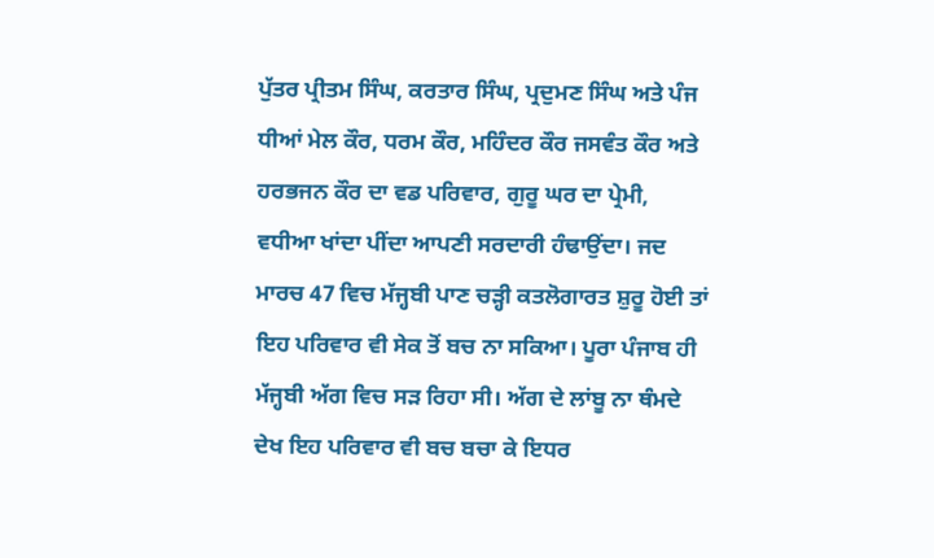ਪੁੱਤਰ ਪ੍ਰੀਤਮ ਸਿੰਘ, ਕਰਤਾਰ ਸਿੰਘ, ਪ੍ਰਦੁਮਣ ਸਿੰਘ ਅਤੇ ਪੰਜ ਧੀਆਂ ਮੇਲ ਕੌਰ, ਧਰਮ ਕੌਰ, ਮਹਿੰਦਰ ਕੌਰ ਜਸਵੰਤ ਕੌਰ ਅਤੇ ਹਰਭਜਨ ਕੌਰ ਦਾ ਵਡ ਪਰਿਵਾਰ, ਗੁਰੂ ਘਰ ਦਾ ਪ੍ਰੇਮੀ, ਵਧੀਆ ਖਾਂਦਾ ਪੀਂਦਾ ਆਪਣੀ ਸਰਦਾਰੀ ਹੰਢਾਉਂਦਾ। ਜਦ ਮਾਰਚ 47 ਵਿਚ ਮੱਜ੍ਹਬੀ ਪਾਣ ਚੜ੍ਹੀ ਕਤਲੋਗਾਰਤ ਸ਼ੁਰੂ ਹੋਈ ਤਾਂ ਇਹ ਪਰਿਵਾਰ ਵੀ ਸੇਕ ਤੋਂ ਬਚ ਨਾ ਸਕਿਆ। ਪੂਰਾ ਪੰਜਾਬ ਹੀ ਮੱਜ੍ਹਬੀ ਅੱਗ ਵਿਚ ਸੜ ਰਿਹਾ ਸੀ। ਅੱਗ ਦੇ ਲਾਂਬੂ ਨਾ ਥੰਮਦੇ ਦੇਖ ਇਹ ਪਰਿਵਾਰ ਵੀ ਬਚ ਬਚਾ ਕੇ ਇਧਰ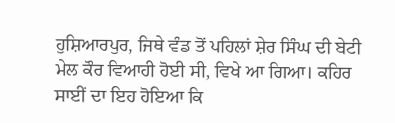ਹੁਸ਼ਿਆਰਪੁਰ, ਜਿਥੇ ਵੰਡ ਤੋਂ ਪਹਿਲਾਂ ਸ਼ੇਰ ਸਿੰਘ ਦੀ ਬੇਟੀ ਮੇਲ ਕੌਰ ਵਿਆਹੀ ਹੋਈ ਸੀ, ਵਿਖੇ ਆ ਗਿਆ। ਕਹਿਰ ਸਾਈਂ ਦਾ ਇਹ ਹੋਇਆ ਕਿ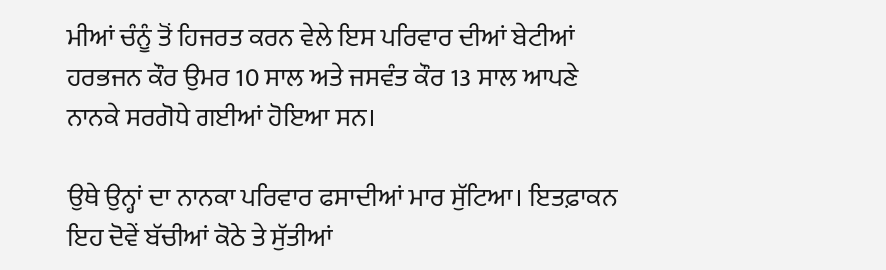ਮੀਆਂ ਚੰਨੂੰ ਤੋਂ ਹਿਜਰਤ ਕਰਨ ਵੇਲੇ ਇਸ ਪਰਿਵਾਰ ਦੀਆਂ ਬੇਟੀਆਂ ਹਰਭਜਨ ਕੌਰ ਉਮਰ 10 ਸਾਲ ਅਤੇ ਜਸਵੰਤ ਕੌਰ 13 ਸਾਲ ਆਪਣੇ ਨਾਨਕੇ ਸਰਗੋਧੇ ਗਈਆਂ ਹੋਇਆ ਸਨ।

ਉਥੇ ਉਨ੍ਹਾਂ ਦਾ ਨਾਨਕਾ ਪਰਿਵਾਰ ਫਸਾਦੀਆਂ ਮਾਰ ਸੁੱਟਿਆ। ਇਤਫ਼ਾਕਨ ਇਹ ਦੋਵੇਂ ਬੱਚੀਆਂ ਕੋਠੇ ਤੇ ਸੁੱਤੀਆਂ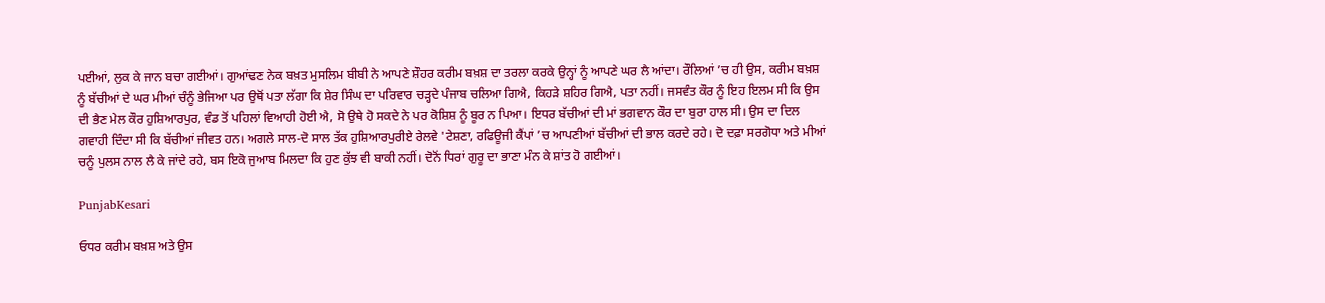ਪਈਆਂ, ਲੁਕ ਕੇ ਜਾਨ ਬਚਾ ਗਈਆਂ। ਗੁਆਂਢਣ ਨੇਕ ਬਖ਼ਤ ਮੁਸਲਿਮ ਬੀਬੀ ਨੇ ਆਪਣੇ ਸ਼ੌਹਰ ਕਰੀਮ ਬਖ਼ਸ਼ ਦਾ ਤਰਲਾ ਕਰਕੇ ਉਨ੍ਹਾਂ ਨੂੰ ਆਪਣੇ ਘਰ ਲੈ ਆਂਦਾ। ਰੌਲਿਆਂ ’ਚ ਹੀ ਉਸ, ਕਰੀਮ ਬਖ਼ਸ਼ ਨੂੰ ਬੱਚੀਆਂ ਦੇ ਘਰ ਮੀਆਂ ਚੰਨੂੰ ਭੇਜਿਆ ਪਰ ਉਥੋਂ ਪਤਾ ਲੱਗਾ ਕਿ ਸ਼ੇਰ ਸਿੰਘ ਦਾ ਪਰਿਵਾਰ ਚੜ੍ਹਦੇ ਪੰਜਾਬ ਚਲਿਆ ਗਿਐ, ਕਿਹੜੇ ਸ਼ਹਿਰ ਗਿਐ, ਪਤਾ ਨਹੀਂ। ਜਸਵੰਤ ਕੌਰ ਨੂੰ ਇਹ ਇਲਮ ਸੀ ਕਿ ਉਸ ਦੀ ਭੈਣ ਮੇਲ ਕੌਰ ਹੁਸ਼ਿਆਰਪੁਰ, ਵੰਡ ਤੋਂ ਪਹਿਲਾਂ ਵਿਆਹੀ ਹੋਈ ਐ, ਸੋ ਉਥੇ ਹੋ ਸਕਦੇ ਨੇ ਪਰ ਕੋਸ਼ਿਸ਼ ਨੂੰ ਬੂਰ ਨ ਪਿਆ। ਇਧਰ ਬੱਚੀਆਂ ਦੀ ਮਾਂ ਭਗਵਾਨ ਕੌਰ ਦਾ ਬੁਰਾ ਹਾਲ ਸੀ। ਉਸ ਦਾ ਦਿਲ ਗਵਾਹੀ ਦਿੰਦਾ ਸੀ ਕਿ ਬੱਚੀਆਂ ਜੀਵਤ ਹਨ। ਅਗਲੇ ਸਾਲ-ਦੋ ਸਾਲ ਤੱਕ ਹੁਸ਼ਿਆਰਪੁਰੀਏ ਰੇਲਵੇ 'ਟੇਸ਼ਣਾ, ਰਫਿਊਜੀ ਕੈਂਪਾਂ ’ਚ ਆਪਣੀਆਂ ਬੱਚੀਆਂ ਦੀ ਭਾਲ ਕਰਦੇ ਰਹੇ। ਦੋ ਦਫ਼ਾ ਸਰਗੋਧਾ ਅਤੇ ਮੀਆਂ ਚਨੂੰ ਪੁਲਸ ਨਾਲ ਲੈ ਕੇ ਜਾਂਦੇ ਰਹੇ, ਬਸ ਇਕੋ ਜੁਆਬ ਮਿਲਦਾ ਕਿ ਹੁਣ ਕੁੱਝ ਵੀ ਬਾਕੀ ਨਹੀਂ। ਦੋਨੋਂ ਧਿਰਾਂ ਗੁਰੂ ਦਾ ਭਾਣਾ ਮੰਨ ਕੇ ਸ਼ਾਂਤ ਹੋ ਗਈਆਂ।

PunjabKesari

ਓਧਰ ਕਰੀਮ ਬਖ਼ਸ਼ ਅਤੇ ਉਸ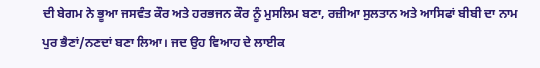ਦੀ ਬੇਗਮ ਨੇ ਭੂਆ ਜਸਵੰਤ ਕੌਰ ਅਤੇ ਹਰਭਜਨ ਕੌਰ ਨੂੰ ਮੁਸਲਿਮ ਬਣਾ, ਰਜ਼ੀਆ ਸੁਲਤਾਨ ਅਤੇ ਆਸਿਫਾਂ ਬੀਬੀ ਦਾ ਨਾਮ ਪੁਰ ਭੈਣਾਂ/ਨਣਦਾਂ ਬਣਾ ਲਿਆ। ਜਦ ਉਹ ਵਿਆਹ ਦੇ ਲਾਈਕ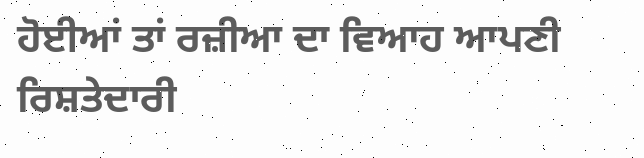ਹੋਈਆਂ ਤਾਂ ਰਜ਼ੀਆ ਦਾ ਵਿਆਹ ਆਪਣੀ ਰਿਸ਼ਤੇਦਾਰੀ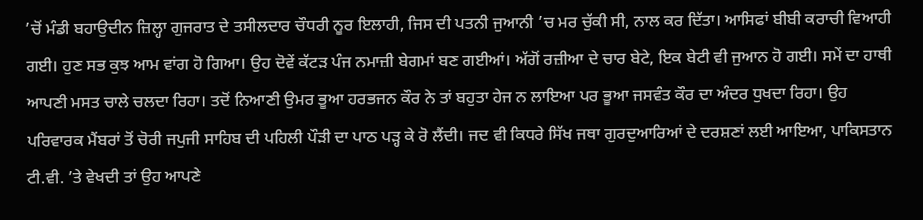’ਚੋਂ ਮੰਡੀ ਬਹਾਉਦੀਨ ਜ਼ਿਲ੍ਹਾ ਗੁਜਰਾਤ ਦੇ ਤਸੀਲਦਾਰ ਚੌਧਰੀ ਨੂਰ ਇਲਾਹੀ, ਜਿਸ ਦੀ ਪਤਨੀ ਜੁਆਨੀ ’ਚ ਮਰ ਚੁੱਕੀ ਸੀ, ਨਾਲ ਕਰ ਦਿੱਤਾ। ਆਸਿਫਾਂ ਬੀਬੀ ਕਰਾਚੀ ਵਿਆਹੀ ਗਈ। ਹੁਣ ਸਭ ਕੁਝ ਆਮ ਵਾਂਗ ਹੋ ਗਿਆ। ਉਹ ਦੋਵੇਂ ਕੱਟੜ ਪੰਜ ਨਮਾਜ਼ੀ ਬੇਗਮਾਂ ਬਣ ਗਈਆਂ। ਅੱਗੋਂ ਰਜ਼ੀਆ ਦੇ ਚਾਰ ਬੇਟੇ, ਇਕ ਬੇਟੀ ਵੀ ਜੁਆਨ ਹੋ ਗਈ। ਸਮੇਂ ਦਾ ਹਾਥੀ ਆਪਣੀ ਮਸਤ ਚਾਲੇ ਚਲਦਾ ਰਿਹਾ। ਤਦੋਂ ਨਿਆਣੀ ਉਮਰ ਭੂਆ ਹਰਭਜਨ ਕੌਰ ਨੇ ਤਾਂ ਬਹੁਤਾ ਹੇਜ ਨ ਲਾਇਆ ਪਰ ਭੂਆ ਜਸਵੰਤ ਕੌਰ ਦਾ ਅੰਦਰ ਧੁਖਦਾ ਰਿਹਾ। ਉਹ ਪਰਿਵਾਰਕ ਮੈਂਬਰਾਂ ਤੋਂ ਚੋਰੀ ਜਪੁਜੀ ਸਾਹਿਬ ਦੀ ਪਹਿਲੀ ਪੌੜੀ ਦਾ ਪਾਠ ਪੜ੍ਹ ਕੇ ਰੋ ਲੈਂਦੀ। ਜਦ ਵੀ ਕਿਧਰੇ ਸਿੱਖ ਜਥਾ ਗੁਰਦੁਆਰਿਆਂ ਦੇ ਦਰਸ਼ਣਾਂ ਲਈ ਆਇਆ, ਪਾਕਿਸਤਾਨ ਟੀ.ਵੀ. ’ਤੇ ਵੇਖਦੀ ਤਾਂ ਉਹ ਆਪਣੇ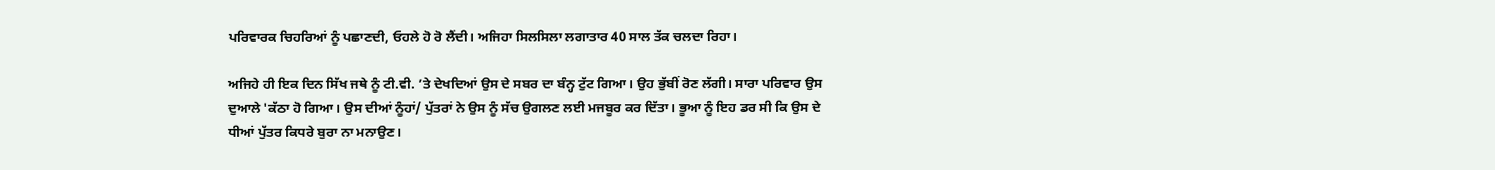ਪਰਿਵਾਰਕ ਚਿਹਰਿਆਂ ਨੂੰ ਪਛਾਣਦੀ, ਓਹਲੇ ਹੋ ਰੋ ਲੈਂਦੀ। ਅਜਿਹਾ ਸਿਲਸਿਲਾ ਲਗਾਤਾਰ 40 ਸਾਲ ਤੱਕ ਚਲਦਾ ਰਿਹਾ।

ਅਜਿਹੇ ਹੀ ਇਕ ਦਿਨ ਸਿੱਖ ਜਥੇ ਨੂੰ ਟੀ.ਵੀ. ’ਤੇ ਦੇਖਦਿਆਂ ਉਸ ਦੇ ਸਬਰ ਦਾ ਬੰਨ੍ਹ ਟੁੱਟ ਗਿਆ। ਉਹ ਭੁੱਬੀਂ ਰੋਣ ਲੱਗੀ। ਸਾਰਾ ਪਰਿਵਾਰ ਉਸ ਦੁਆਲੇ 'ਕੱਠਾ ਹੋ ਗਿਆ। ਉਸ ਦੀਆਂ ਨੂੰਹਾਂ/ ਪੁੱਤਰਾਂ ਨੇ ਉਸ ਨੂੰ ਸੱਚ ਉਗਲਣ ਲਈ ਮਜਬੂਰ ਕਰ ਦਿੱਤਾ। ਭੂਆ ਨੂੰ ਇਹ ਡਰ ਸੀ ਕਿ ਉਸ ਦੇ ਧੀਆਂ ਪੁੱਤਰ ਕਿਧਰੇ ਬੁਰਾ ਨਾ ਮਨਾਉਣ।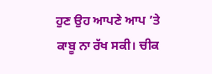ਹੁਣ ਉਹ ਆਪਣੇ ਆਪ ’ਤੇ ਕਾਬੂ ਨਾ ਰੱਖ ਸਕੀ। ਚੀਕ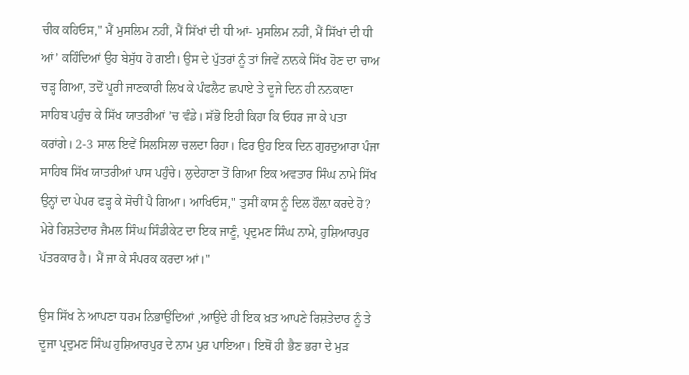ਚੀਕ ਕਹਿਓਸ," ਮੈਂ ਮੁਸਲਿਮ ਨਹੀਂ, ਮੈਂ ਸਿੱਖਾਂ ਦੀ ਧੀ ਆਂ- ਮੁਸਲਿਮ ਨਹੀਂ, ਮੈਂ ਸਿੱਖਾਂ ਦੀ ਧੀ ਆਂ’ ਕਹਿੰਦਿਆਂ ਉਹ ਬੇਸੁੱਧ ਹੋ ਗਈ। ਉਸ ਦੇ ਪੁੱਤਰਾਂ ਨੂੰ ਤਾਂ ਜਿਵੇਂ ਨਾਨਕੇ ਸਿੱਖ ਹੋਣ ਦਾ ਚਾਅ ਚੜ੍ਹ ਗਿਆ, ਤਦੋਂ ਪੂਰੀ ਜਾਣਕਾਰੀ ਲਿਖ ਕੇ ਪੰਫਲੈਟ ਛਪਾਏ ਤੇ ਦੂਜੇ ਦਿਨ ਹੀ ਨਨਕਾਣਾ ਸਾਹਿਬ ਪਹੁੰਚ ਕੇ ਸਿੱਖ ਯਾਤਰੀਆਂ ’ਚ ਵੰਡੇ। ਸੱਭੋ ਇਹੀ ਕਿਹਾ ਕਿ ਓਧਰ ਜਾ ਕੇ ਪਤਾ ਕਰਾਂਗੇ। 2-3 ਸਾਲ ਇਵੇਂ ਸਿਲਸਿਲਾ ਚਲਦਾ ਰਿਹਾ। ਫਿਰ ਉਹ ਇਕ ਦਿਨ ਗੁਰਦੁਆਰਾ ਪੰਜਾ ਸਾਹਿਬ ਸਿੱਖ ਯਾਤਰੀਆਂ ਪਾਸ ਪਹੁੰਚੇ। ਲੁਦੇਹਾਣਾ ਤੋਂ ਗਿਆ ਇਕ ਅਵਤਾਰ ਸਿੰਘ ਨਾਮੇ ਸਿੱਖ ਉਨ੍ਹਾਂ ਦਾ ਪੇਪਰ ਫੜ੍ਹ ਕੇ ਸੋਚੀਂ ਪੈ ਗਿਆ। ਆਖਿਓਸ," ਤੁਸੀਂ ਕਾਸ ਨੂੰ ਦਿਲ ਹੌਲ਼ਾ ਕਰਦੇ ਹੋ? ਮੇਰੇ ਰਿਸ਼ਤੇਦਾਰ ਜੈਮਲ ਸਿੰਘ ਸਿੰਡੀਕੇਟ ਦਾ ਇਕ ਜਾਣੂੰ, ਪ੍ਰਦੁਮਣ ਸਿੰਘ ਨਾਮੇ, ਹੁਸ਼ਿਆਰਪੁਰ ਪੱਤਰਕਾਰ ਹੈ। ਮੈਂ ਜਾ ਕੇ ਸੰਪਰਕ ਕਰਦਾ ਆਂ।"

ਉਸ ਸਿੱਖ ਨੇ ਆਪਣਾ ਧਰਮ ਨਿਭਾਉਂਦਿਆਂ ,ਆਉਂਦੇ ਹੀ ਇਕ ਖ਼ਤ ਆਪਣੇ ਰਿਸ਼ਤੇਦਾਰ ਨੂੰ ਤੇ ਦੂਜਾ ਪ੍ਰਦੁਮਣ ਸਿੰਘ ਹੁਸ਼ਿਆਰਪੁਰ ਦੇ ਨਾਮ ਪੁਰ ਪਾਇਆ। ਇਥੋਂ ਹੀ ਭੈਣ ਭਰਾ ਦੇ ਮੁੜ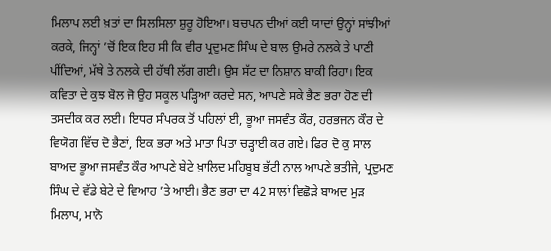ਮਿਲਾਪ ਲਈ ਖ਼ਤਾਂ ਦਾ ਸਿਲਸਿਲਾ ਸ਼ੁਰੂ ਹੋਇਆ। ਬਚਪਨ ਦੀਆਂ ਕਈ ਯਾਦਾਂ ਉਨ੍ਹਾਂ ਸਾਂਝੀਆਂ ਕਰਕੇ, ਜਿਨ੍ਹਾਂ ’ਚੋਂ ਇਕ ਇਹ ਸੀ ਕਿ ਵੀਰ ਪ੍ਰਦੁਮਣ ਸਿੰਘ ਦੇ ਬਾਲ ਉਮਰੇ ਨਲਕੇ ਤੇ ਪਾਣੀ ਪੀਂਦਿਆਂ, ਮੱਥੇ ਤੇ ਨਲਕੇ ਦੀ ਹੱਥੀ ਲੱਗ ਗਈ। ਉਸ ਸੱਟ ਦਾ ਨਿਸ਼ਾਨ ਬਾਕੀ ਰਿਹਾ। ਇਕ ਕਵਿਤਾ ਦੇ ਕੁਝ ਬੋਲ ਜੋ ਉਹ ਸਕੂਲ ਪੜ੍ਹਿਆ ਕਰਦੇ ਸਨ, ਆਪਣੇ ਸਕੇ ਭੈਣ ਭਰਾ ਹੋਣ ਦੀ ਤਸਦੀਕ ਕਰ ਲਈ। ਇਧਰ ਸੰਪਰਕ ਤੋਂ ਪਹਿਲਾਂ ਈ, ਭੂਆ ਜਸਵੰਤ ਕੌਰ, ਹਰਭਜਨ ਕੌਰ ਦੇ ਵਿਯੋਗ ਵਿੱਚ ਦੋ ਭੈਣਾਂ, ਇਕ ਭਰਾ ਅਤੇ ਮਾਤਾ ਪਿਤਾ ਚੜ੍ਹਾਈ ਕਰ ਗਏ। ਫਿਰ ਦੋ ਕੁ ਸਾਲ ਬਾਅਦ ਭੂਆ ਜਸਵੰਤ ਕੌਰ ਆਪਣੇ ਬੇਟੇ ਖ਼ਾਲਿਦ ਮਹਿਬੂਬ ਭੱਟੀ ਨਾਲ ਆਪਣੇ ਭਤੀਜੇ, ਪ੍ਰਦੁਮਣ ਸਿੰਘ ਦੇ ਵੱਡੇ ਬੇਟੇ ਦੇ ਵਿਆਹ ’ਤੇ ਆਈ। ਭੈਣ ਭਰਾ ਦਾ 42 ਸਾਲਾਂ ਵਿਛੋੜੇ ਬਾਅਦ ਮੁੜ ਮਿਲਾਪ, ਮਾਨੋ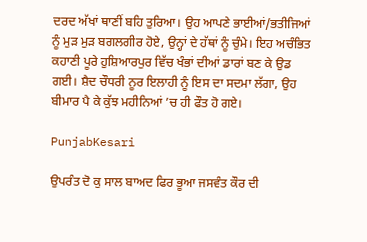ਦਰਦ ਅੱਖਾਂ ਥਾਣੀਂ ਬਹਿ ਤੁਰਿਆ। ਉਹ ਆਪਣੇ ਭਾਈਆਂ/ਭਤੀਜਿਆਂ ਨੂੰ ਮੁੜ ਮੁੜ ਬਗਲਗੀਰ ਹੋਏ, ਉਨ੍ਹਾਂ ਦੇ ਹੱਥਾਂ ਨੂੰ ਚੁੰਮੇ। ਇਹ ਅਚੰਭਿਤ ਕਹਾਣੀ ਪੂਰੇ ਹੁਸ਼ਿਆਰਪੁਰ ਵਿੱਚ ਖੰਭਾਂ ਦੀਆਂ ਡਾਰਾਂ ਬਣ ਕੇ ਉਡ ਗਈ। ਸ਼ੈਦ ਚੌਧਰੀ ਨੂਰ ਇਲਾਹੀ ਨੂੰ ਇਸ ਦਾ ਸਦਮਾ ਲੱਗਾ, ਉਹ ਬੀਮਾਰ ਪੈ ਕੇ ਕੁੱਝ ਮਹੀਨਿਆਂ ’ਚ ਹੀ ਫੌਤ ਹੋ ਗਏ।

PunjabKesari

ਉਪਰੰਤ ਦੋ ਕੁ ਸਾਲ ਬਾਅਦ ਫਿਰ ਭੂਆ ਜਸਵੰਤ ਕੌਰ ਦੀ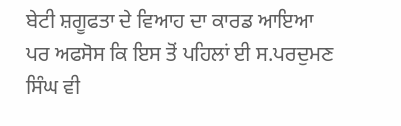ਬੇਟੀ ਸ਼ਗੂਫਤਾ ਦੇ ਵਿਆਹ ਦਾ ਕਾਰਡ ਆਇਆ ਪਰ ਅਫਸੋਸ ਕਿ ਇਸ ਤੋਂ ਪਹਿਲਾਂ ਈ ਸ.ਪਰਦੁਮਣ ਸਿੰਘ ਵੀ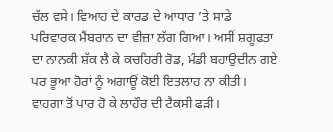ਚੱਲ ਵਸੇ। ਵਿਆਹ ਦੇ ਕਾਰਡ ਦੇ ਆਧਾਰ ’ਤੇ ਸਾਡੇ ਪਰਿਵਾਰਕ ਮੈਂਬਰਾਨ ਦਾ ਵੀਜ਼ਾ ਲੱਗ ਗਿਆ। ਅਸੀਂ ਸ਼ਗੂਫਤਾ ਦਾ ਨਾਨਕੀ ਸ਼ੱਕ ਲੈ ਕੇ ਕਚਹਿਰੀ ਰੋਡ, ਮੰਡੀ ਬਹਾਉਦੀਨ ਗਏ ਪਰ ਭੂਆ ਹੋਰਾਂ ਨੂੰ ਅਗਾਊਂ ਕੋਈ ਇਤਲਾਹ ਨਾ ਕੀਤੀ। ਵਾਹਗਾ ਤੋਂ ਪਾਰ ਹੋ ਕੇ ਲਾਹੌਰ ਦੀ ਟੈਕਸੀ ਫੜੀ।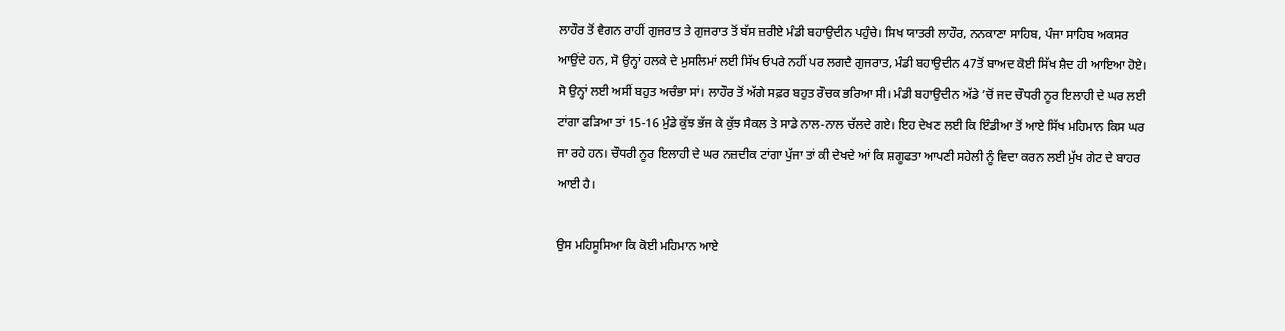ਲਾਹੌਰ ਤੋਂ ਵੈਗਨ ਰਾਹੀਂ ਗੁਜਰਾਤ ਤੇ ਗੁਜਰਾਤ ਤੋਂ ਬੱਸ ਜ਼ਰੀਏ ਮੰਡੀ ਬਹਾਉਦੀਨ ਪਹੁੰਚੇ। ਸਿਖ ਯਾਤਰੀ ਲਾਹੌਰ, ਨਨਕਾਣਾ ਸਾਹਿਬ, ਪੰਜਾ ਸਾਹਿਬ ਅਕਸਰ ਆਉਂਦੇ ਹਨ, ਸੋ ਉਨ੍ਹਾਂ ਹਲਕੇ ਦੇ ਮੁਸਲਿਮਾਂ ਲਈ ਸਿੱਖ ਓਪਰੇ ਨਹੀਂ ਪਰ ਲਗਦੈ ਗੁਜਰਾਤ, ਮੰਡੀ ਬਹਾਉਦੀਨ 47ਤੋਂ ਬਾਅਦ ਕੋਈ ਸਿੱਖ ਸ਼ੈਦ ਹੀ ਆਇਆ ਹੋਏ। ਸੋ ਉਨ੍ਹਾਂ ਲਈ ਅਸੀਂ ਬਹੁਤ ਅਚੰਭਾ ਸਾਂ। ਲਾਹੌਰ ਤੋਂ ਅੱਗੇ ਸਫ਼ਰ ਬਹੁਤ ਰੌਚਕ ਭਰਿਆ ਸੀ। ਮੰਡੀ ਬਹਾਉਦੀਨ ਅੱਡੇ ’ਚੋਂ ਜਦ ਚੌਧਰੀ ਨੂਰ ਇਲਾਹੀ ਦੇ ਘਰ ਲਈ ਟਾਂਗਾ ਫੜਿਆ ਤਾਂ 15-16 ਮੁੰਡੇ ਕੁੱਝ ਭੱਜ ਕੇ ਕੁੱਝ ਸੈਕਲ ਤੇ ਸਾਡੇ ਨਾਲ-ਨਾਲ ਚੱਲਦੇ ਗਏ। ਇਹ ਦੇਖਣ ਲਈ ਕਿ ਇੰਡੀਆ ਤੋਂ ਆਏ ਸਿੱਖ ਮਹਿਮਾਨ ਕਿਸ ਘਰ ਜਾ ਰਹੇ ਹਨ। ਚੌਧਰੀ ਨੂਰ ਇਲਾਹੀ ਦੇ ਘਰ ਨਜ਼ਦੀਕ ਟਾਂਗਾ ਪੁੱਜਾ ਤਾਂ ਕੀ ਦੇਖਦੇ ਆਂ ਕਿ ਸ਼ਗੂਫਤਾ ਆਪਣੀ ਸਹੇਲੀ ਨੂੰ ਵਿਦਾ ਕਰਨ ਲਈ ਮੁੱਖ ਗੇਟ ਦੇ ਬਾਹਰ ਆਈ ਹੈ।

ਉਸ ਮਹਿਸੂਸਿਆ ਕਿ ਕੋਈ ਮਹਿਮਾਨ ਆਏ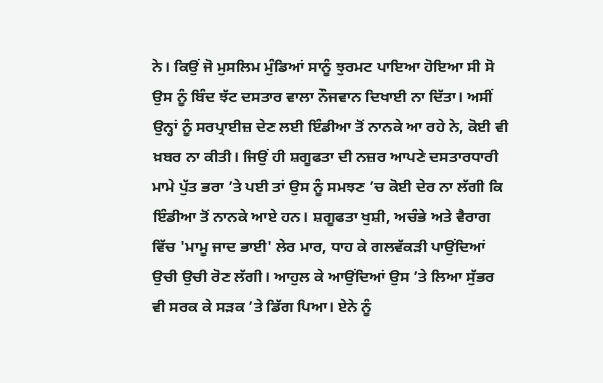ਨੇ। ਕਿਉਂ ਜੋ ਮੁਸਲਿਮ ਮੁੰਡਿਆਂ ਸਾਨੂੰ ਝੁਰਮਟ ਪਾਇਆ ਹੋਇਆ ਸੀ ਸੋ ਉਸ ਨੂੰ ਬਿੰਦ ਝੱਟ ਦਸਤਾਰ ਵਾਲਾ ਨੌਜਵਾਨ ਦਿਖਾਈ ਨਾ ਦਿੱਤਾ। ਅਸੀਂ ਉਨ੍ਹਾਂ ਨੂੰ ਸਰਪ੍ਰਾਈਜ਼ ਦੇਣ ਲਈ ਇੰਡੀਆ ਤੋਂ ਨਾਨਕੇ ਆ ਰਹੇ ਨੇ, ਕੋਈ ਵੀ ਖ਼ਬਰ ਨਾ ਕੀਤੀ। ਜਿਉਂ ਹੀ ਸ਼ਗੂਫਤਾ ਦੀ ਨਜ਼ਰ ਆਪਣੇ ਦਸਤਾਰਧਾਰੀ ਮਾਮੇ ਪੁੱਤ ਭਰਾ ’ਤੇ ਪਈ ਤਾਂ ਉਸ ਨੂੰ ਸਮਝਣ ’ਚ ਕੋਈ ਦੇਰ ਨਾ ਲੱਗੀ ਕਿ ਇੰਡੀਆ ਤੋਂ ਨਾਨਕੇ ਆਏ ਹਨ। ਸ਼ਗੂਫਤਾ ਖੁਸ਼ੀ, ਅਚੰਭੇ ਅਤੇ ਵੈਰਾਗ ਵਿੱਚ 'ਮਾਮੂ ਜਾਦ ਭਾਈ' ਲੇਰ ਮਾਰ, ਧਾਹ ਕੇ ਗਲਵੱਕੜੀ ਪਾਉਂਦਿਆਂ ਉਚੀ ਉਚੀ ਰੋਣ ਲੱਗੀ। ਆਹੁਲ ਕੇ ਆਉਂਦਿਆਂ ਉਸ ’ਤੇ ਲਿਆ ਸੁੱਭਰ ਵੀ ਸਰਕ ਕੇ ਸੜਕ ’ਤੇ ਡਿੱਗ ਪਿਆ। ਏਨੇ ਨੂੰ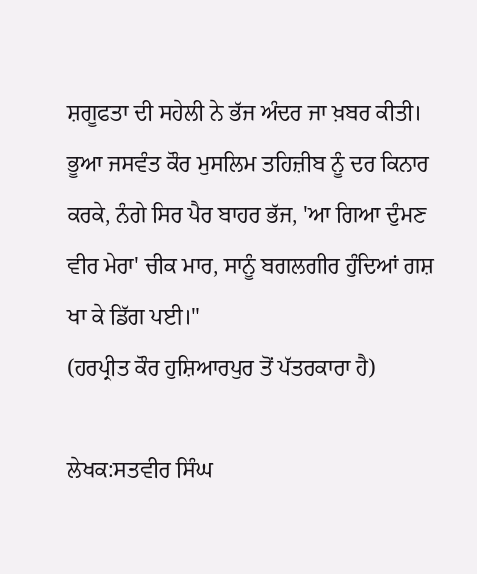ਸ਼ਗੂਫਤਾ ਦੀ ਸਹੇਲੀ ਨੇ ਭੱਜ ਅੰਦਰ ਜਾ ਖ਼ਬਰ ਕੀਤੀ। ਭੂਆ ਜਸਵੰਤ ਕੌਰ ਮੁਸਲਿਮ ਤਹਿਜ਼ੀਬ ਨੂੰ ਦਰ ਕਿਨਾਰ ਕਰਕੇ, ਨੰਗੇ ਸਿਰ ਪੈਰ ਬਾਹਰ ਭੱਜ, 'ਆ ਗਿਆ ਦੁੰਮਣ ਵੀਰ ਮੇਰਾ' ਚੀਕ ਮਾਰ, ਸਾਨੂੰ ਬਗਲਗੀਰ ਹੁੰਦਿਆਂ ਗਸ਼ ਖਾ ਕੇ ਡਿੱਗ ਪਈ।"
(ਹਰਪ੍ਰੀਤ ਕੌਰ ਹੁਸ਼ਿਆਰਪੁਰ ਤੋਂ ਪੱਤਰਕਾਰਾ ਹੈ)

ਲੇਖਕ:ਸਤਵੀਰ ਸਿੰਘ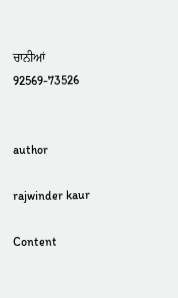ਚਾਨੀਆਂ
92569-73526


author

rajwinder kaur

Content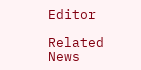Editor

Related News